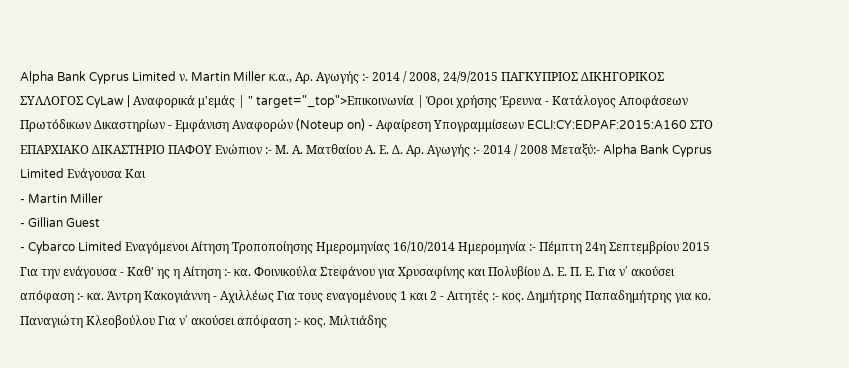Alpha Bank Cyprus Limited ν. Martin Miller κ.α., Αρ. Αγωγής :- 2014 / 2008, 24/9/2015 ΠΑΓΚΥΠΡΙΟΣ ΔΙΚΗΓΟΡΙΚΟΣ ΣΥΛΛΟΓΟΣ CyLaw | Αναφορικά μ'εμάς | " target="_top">Επικοινωνία | Όροι χρήσης Έρευνα - Κατάλογος Αποφάσεων Πρωτόδικων Δικαστηρίων - Εμφάνιση Αναφορών (Noteup on) - Αφαίρεση Υπογραμμίσεων ECLI:CY:EDPAF:2015:A160 ΣΤΟ ΕΠΑΡΧΙΑΚΟ ΔΙΚΑΣΤΗΡΙΟ ΠΑΦΟΥ Ενώπιον :- Μ. Α. Ματθαίου Α. Ε. Δ. Αρ. Αγωγής :- 2014 / 2008 Μεταξύ:- Alpha Bank Cyprus Limited Ενάγουσα Και
- Martin Miller
- Gillian Guest
- Cybarco Limited Εναγόμενοι Αίτηση Τροποποίησης Ημερομηνίας 16/10/2014 Ημερομηνία :- Πέμπτη 24η Σεπτεμβρίου 2015 Για την ενάγουσα - Καθ' ης η Αίτηση :- κα. Φοινικούλα Στεφάνου για Χρυσαφίνης και Πολυβίου Δ. Ε. Π. Ε. Για ν΄ ακούσει απόφαση :- κα. Άντρη Κακογιάννη - Αχιλλέως Για τους εναγομένους 1 και 2 - Αιτητές :- κος. Δημήτρης Παπαδημήτρης για κο. Παναγιώτη Κλεοβούλου Για ν΄ ακούσει απόφαση :- κος. Μιλτιάδης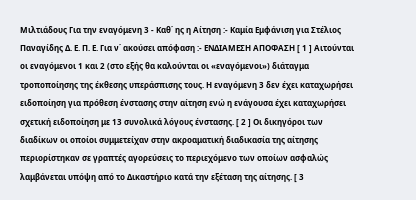Μιλτιάδους Για την εναγόμενη 3 - Καθ΄ ης η Αίτηση :- Καμία Εμφάνιση για Στέλιος Παναγίδης Δ. Ε. Π. Ε. Για ν΄ ακούσει απόφαση :- ΕΝΔΙΑΜΕΣΗ ΑΠΟΦΑΣΗ [ 1 ] Αιτούνται οι εναγόμενοι 1 και 2 (στο εξής θα καλούνται οι «εναγόμενοι») διάταγμα τροποποίησης της έκθεσης υπεράσπισης τους. Η εναγόμενη 3 δεν έχει καταχωρήσει ειδοποίηση για πρόθεση ένστασης στην αίτηση ενώ η ενάγουσα έχει καταχωρήσει σχετική ειδοποίηση με 13 συνολικά λόγους ένστασης. [ 2 ] Οι δικηγόροι των διαδίκων οι οποίοι συμμετείχαν στην ακροαματική διαδικασία της αίτησης περιορίστηκαν σε γραπτές αγορεύσεις το περιεχόμενο των οποίων ασφαλώς λαμβάνεται υπόψη από το Δικαστήριο κατά την εξέταση της αίτησης. [ 3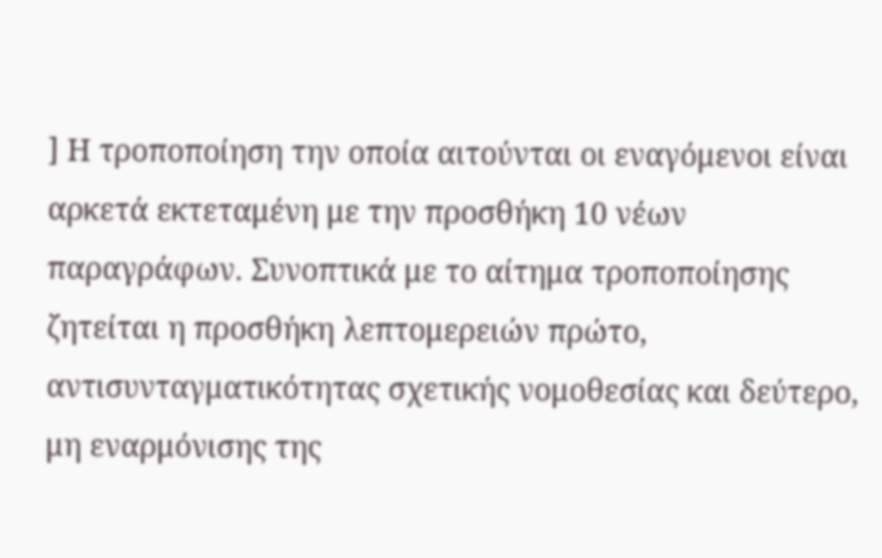] Η τροποποίηση την οποία αιτούνται οι εναγόμενοι είναι αρκετά εκτεταμένη με την προσθήκη 10 νέων παραγράφων. Συνοπτικά με το αίτημα τροποποίησης ζητείται η προσθήκη λεπτομερειών πρώτο, αντισυνταγματικότητας σχετικής νομοθεσίας και δεύτερο, μη εναρμόνισης της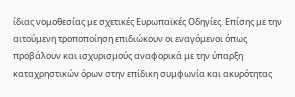ίδιας νομοθεσίας με σχετικές Ευρωπαϊκές Οδηγίες. Επίσης με την αιτούμενη τροποποίηση επιδιώκουν οι εναγόμενοι όπως προβάλουν και ισχυρισμούς αναφορικά με την ύπαρξη καταχρηστικών όρων στην επίδικη συμφωνία και ακυρότητας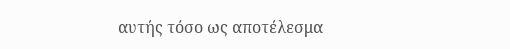αυτής τόσο ως αποτέλεσμα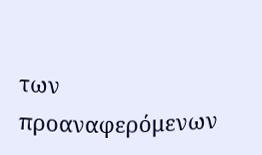των προαναφερόμενων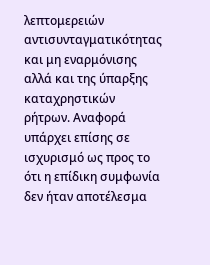λεπτομερειών αντισυνταγματικότητας και μη εναρμόνισης αλλά και της ύπαρξης καταχρηστικών ρήτρων. Αναφορά υπάρχει επίσης σε ισχυρισμό ως προς το ότι η επίδικη συμφωνία δεν ήταν αποτέλεσμα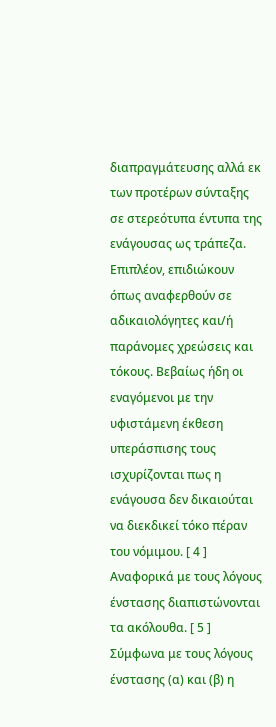διαπραγμάτευσης αλλά εκ των προτέρων σύνταξης σε στερεότυπα έντυπα της ενάγουσας ως τράπεζα. Επιπλέον, επιδιώκουν όπως αναφερθούν σε αδικαιολόγητες και/ή παράνομες χρεώσεις και τόκους. Βεβαίως ήδη οι εναγόμενοι με την υφιστάμενη έκθεση υπεράσπισης τους ισχυρίζονται πως η ενάγουσα δεν δικαιούται να διεκδικεί τόκο πέραν του νόμιμου. [ 4 ] Αναφορικά με τους λόγους ένστασης διαπιστώνονται τα ακόλουθα. [ 5 ] Σύμφωνα με τους λόγους ένστασης (α) και (β) η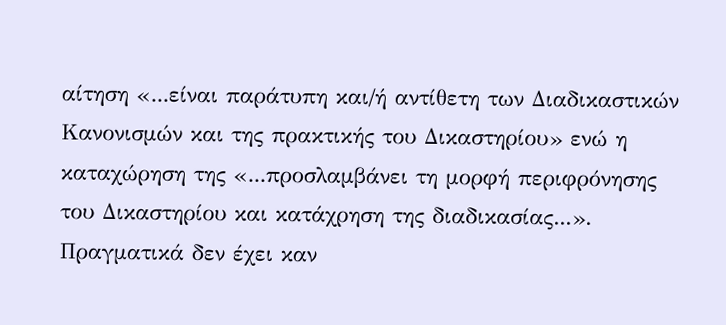αίτηση «...είναι παράτυπη και/ή αντίθετη των Διαδικαστικών Κανονισμών και της πρακτικής του Δικαστηρίου» ενώ η καταχώρηση της «...προσλαμβάνει τη μορφή περιφρόνησης του Δικαστηρίου και κατάχρηση της διαδικασίας...». Πραγματικά δεν έχει καν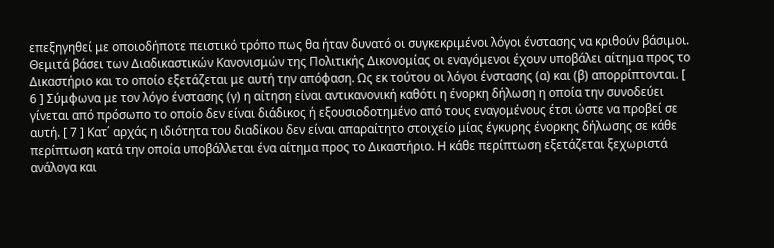επεξηγηθεί με οποιοδήποτε πειστικό τρόπο πως θα ήταν δυνατό οι συγκεκριμένοι λόγοι ένστασης να κριθούν βάσιμοι. Θεμιτά βάσει των Διαδικαστικών Κανονισμών της Πολιτικής Δικονομίας οι εναγόμενοι έχουν υποβάλει αίτημα προς το Δικαστήριο και το οποίο εξετάζεται με αυτή την απόφαση. Ως εκ τούτου οι λόγοι ένστασης (α) και (β) απορρίπτονται. [ 6 ] Σύμφωνα με τον λόγο ένστασης (γ) η αίτηση είναι αντικανονική καθότι η ένορκη δήλωση η οποία την συνοδεύει γίνεται από πρόσωπο το οποίο δεν είναι διάδικος ή εξουσιοδοτημένο από τους εναγομένους έτσι ώστε να προβεί σε αυτή. [ 7 ] Κατ΄ αρχάς η ιδιότητα του διαδίκου δεν είναι απαραίτητο στοιχείο μίας έγκυρης ένορκης δήλωσης σε κάθε περίπτωση κατά την οποία υποβάλλεται ένα αίτημα προς το Δικαστήριο. Η κάθε περίπτωση εξετάζεται ξεχωριστά ανάλογα και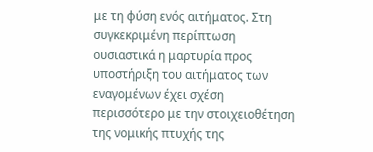με τη φύση ενός αιτήματος. Στη συγκεκριμένη περίπτωση ουσιαστικά η μαρτυρία προς υποστήριξη του αιτήματος των εναγομένων έχει σχέση περισσότερο με την στοιχειοθέτηση της νομικής πτυχής της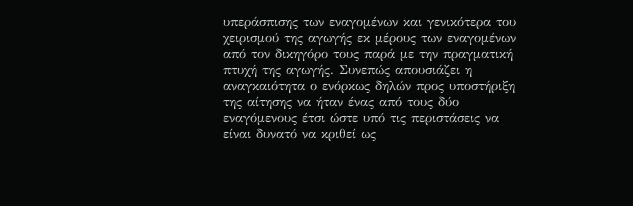υπεράσπισης των εναγομένων και γενικότερα του χειρισμού της αγωγής εκ μέρους των εναγομένων από τον δικηγόρο τους παρά με την πραγματική πτυχή της αγωγής. Συνεπώς απουσιάζει η αναγκαιότητα ο ενόρκως δηλών προς υποστήριξη της αίτησης να ήταν ένας από τους δύο εναγόμενους έτσι ώστε υπό τις περιστάσεις να είναι δυνατό να κριθεί ως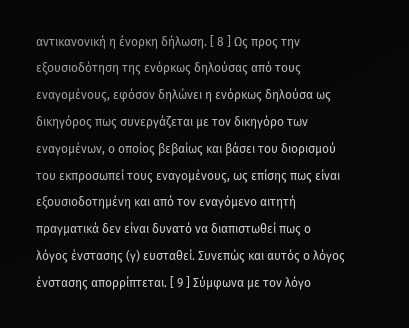αντικανονική η ένορκη δήλωση. [ 8 ] Ως προς την εξουσιοδότηση της ενόρκως δηλούσας από τους εναγομένους, εφόσον δηλώνει η ενόρκως δηλούσα ως δικηγόρος πως συνεργάζεται με τον δικηγόρο των εναγομένων, ο οποίος βεβαίως και βάσει του διορισμού του εκπροσωπεί τους εναγομένους, ως επίσης πως είναι εξουσιοδοτημένη και από τον εναγόμενο αιτητή πραγματικά δεν είναι δυνατό να διαπιστωθεί πως ο λόγος ένστασης (γ) ευσταθεί. Συνεπώς και αυτός ο λόγος ένστασης απορρίπτεται. [ 9 ] Σύμφωνα με τον λόγο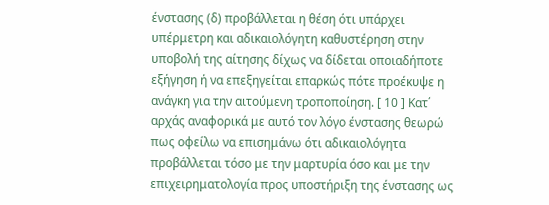ένστασης (δ) προβάλλεται η θέση ότι υπάρχει υπέρμετρη και αδικαιολόγητη καθυστέρηση στην υποβολή της αίτησης δίχως να δίδεται οποιαδήποτε εξήγηση ή να επεξηγείται επαρκώς πότε προέκυψε η ανάγκη για την αιτούμενη τροποποίηση. [ 10 ] Κατ΄ αρχάς αναφορικά με αυτό τον λόγο ένστασης θεωρώ πως οφείλω να επισημάνω ότι αδικαιολόγητα προβάλλεται τόσο με την μαρτυρία όσο και με την επιχειρηματολογία προς υποστήριξη της ένστασης ως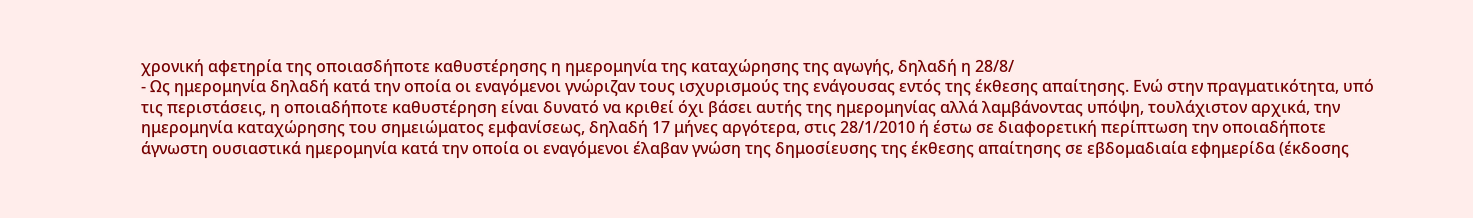χρονική αφετηρία της οποιασδήποτε καθυστέρησης η ημερομηνία της καταχώρησης της αγωγής, δηλαδή η 28/8/
- Ως ημερομηνία δηλαδή κατά την οποία οι εναγόμενοι γνώριζαν τους ισχυρισμούς της ενάγουσας εντός της έκθεσης απαίτησης. Ενώ στην πραγματικότητα, υπό τις περιστάσεις, η οποιαδήποτε καθυστέρηση είναι δυνατό να κριθεί όχι βάσει αυτής της ημερομηνίας αλλά λαμβάνοντας υπόψη, τουλάχιστον αρχικά, την ημερομηνία καταχώρησης του σημειώματος εμφανίσεως, δηλαδή 17 μήνες αργότερα, στις 28/1/2010 ή έστω σε διαφορετική περίπτωση την οποιαδήποτε άγνωστη ουσιαστικά ημερομηνία κατά την οποία οι εναγόμενοι έλαβαν γνώση της δημοσίευσης της έκθεσης απαίτησης σε εβδομαδιαία εφημερίδα (έκδοσης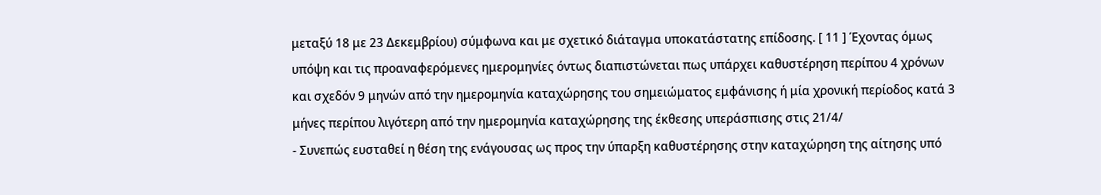μεταξύ 18 με 23 Δεκεμβρίου) σύμφωνα και με σχετικό διάταγμα υποκατάστατης επίδοσης. [ 11 ] Έχοντας όμως υπόψη και τις προαναφερόμενες ημερομηνίες όντως διαπιστώνεται πως υπάρχει καθυστέρηση περίπου 4 χρόνων και σχεδόν 9 μηνών από την ημερομηνία καταχώρησης του σημειώματος εμφάνισης ή μία χρονική περίοδος κατά 3 μήνες περίπου λιγότερη από την ημερομηνία καταχώρησης της έκθεσης υπεράσπισης στις 21/4/
- Συνεπώς ευσταθεί η θέση της ενάγουσας ως προς την ύπαρξη καθυστέρησης στην καταχώρηση της αίτησης υπό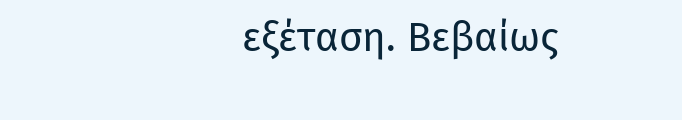εξέταση. Βεβαίως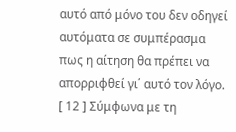αυτό από μόνο του δεν οδηγεί αυτόματα σε συμπέρασμα πως η αίτηση θα πρέπει να απορριφθεί γι΄ αυτό τον λόγο. [ 12 ] Σύμφωνα με τη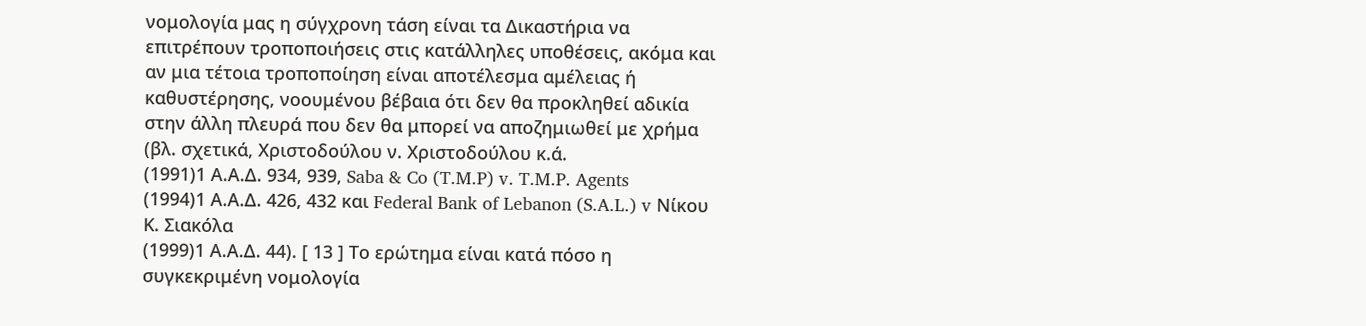νομολογία μας η σύγχρονη τάση είναι τα Δικαστήρια να επιτρέπουν τροποποιήσεις στις κατάλληλες υποθέσεις, ακόμα και αν μια τέτοια τροποποίηση είναι αποτέλεσμα αμέλειας ή καθυστέρησης, νοουμένου βέβαια ότι δεν θα προκληθεί αδικία στην άλλη πλευρά που δεν θα μπορεί να αποζημιωθεί με χρήμα (βλ. σχετικά, Χριστοδούλου ν. Χριστοδούλου κ.ά.
(1991)1 Α.Α.Δ. 934, 939, Saba & Co (T.M.P) v. T.M.P. Agents
(1994)1 Α.Α.Δ. 426, 432 και Federal Bank of Lebanon (S.A.L.) v Νίκου Κ. Σιακόλα
(1999)1 Α.Α.Δ. 44). [ 13 ] Το ερώτημα είναι κατά πόσο η συγκεκριμένη νομολογία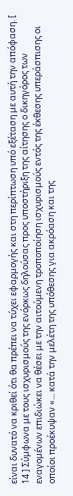είναι δυνατό να κριθεί ότι θα πρέπει να τύχει εφαρμογής και στη περίπτωση υπό εξέταση με αυτή την απόφαση. [ 14 ] Σύμφωνα με τους ισχυρισμούς της ενόρκως δηλούσας προς υποστήριξη της αίτησης ο δικηγόρος των εναγομένων επιδιώκει να θέσει με την αιτούμενη τροποποίηση ισχυρισμούς εντός της έκθεσης υπεράσπισης οι οποίοι προέκυψαν «... κατά την μελέτη της υπόθεσης για ακρόαση και της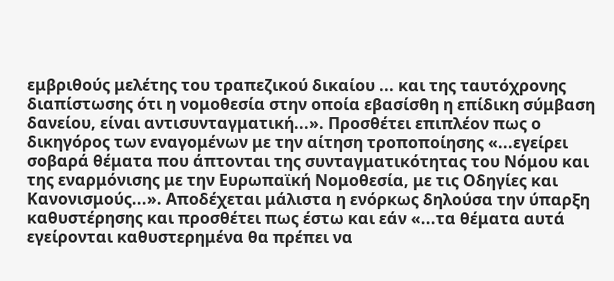εμβριθούς μελέτης του τραπεζικού δικαίου ... και της ταυτόχρονης διαπίστωσης ότι η νομοθεσία στην οποία εβασίσθη η επίδικη σύμβαση δανείου, είναι αντισυνταγματική...». Προσθέτει επιπλέον πως ο δικηγόρος των εναγομένων με την αίτηση τροποποίησης «...εγείρει σοβαρά θέματα που άπτονται της συνταγματικότητας του Νόμου και της εναρμόνισης με την Ευρωπαϊκή Νομοθεσία, με τις Οδηγίες και Κανονισμούς...». Αποδέχεται μάλιστα η ενόρκως δηλούσα την ύπαρξη καθυστέρησης και προσθέτει πως έστω και εάν «...τα θέματα αυτά εγείρονται καθυστερημένα θα πρέπει να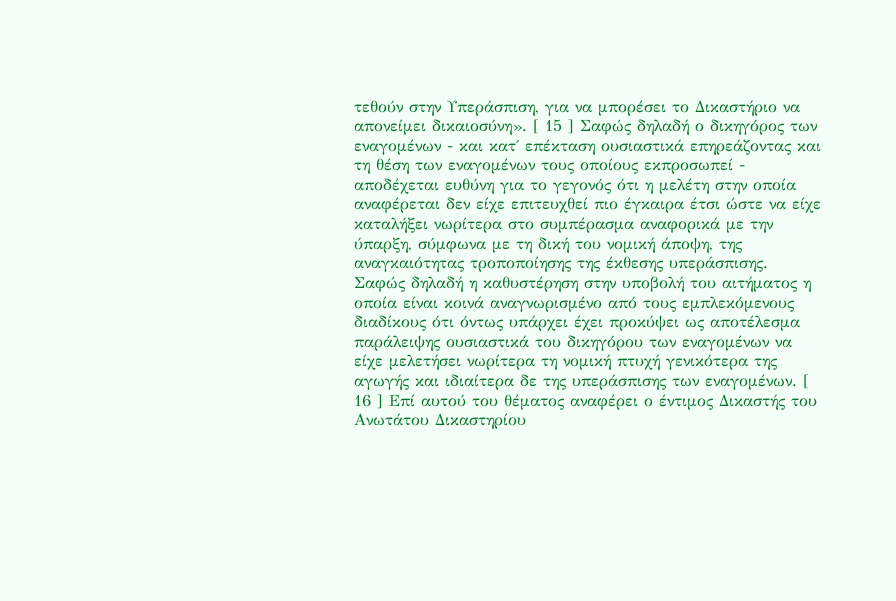τεθούν στην Υπεράσπιση, για να μπορέσει το Δικαστήριο να απονείμει δικαιοσύνη». [ 15 ] Σαφώς δηλαδή ο δικηγόρος των εναγομένων - και κατ΄ επέκταση ουσιαστικά επηρεάζοντας και τη θέση των εναγομένων τους οποίους εκπροσωπεί - αποδέχεται ευθύνη για το γεγονός ότι η μελέτη στην οποία αναφέρεται δεν είχε επιτευχθεί πιο έγκαιρα έτσι ώστε να είχε καταλήξει νωρίτερα στο συμπέρασμα αναφορικά με την ύπαρξη, σύμφωνα με τη δική του νομική άποψη, της αναγκαιότητας τροποποίησης της έκθεσης υπεράσπισης. Σαφώς δηλαδή η καθυστέρηση στην υποβολή του αιτήματος η οποία είναι κοινά αναγνωρισμένο από τους εμπλεκόμενους διαδίκους ότι όντως υπάρχει έχει προκύψει ως αποτέλεσμα παράλειψης ουσιαστικά του δικηγόρου των εναγομένων να είχε μελετήσει νωρίτερα τη νομική πτυχή γενικότερα της αγωγής και ιδιαίτερα δε της υπεράσπισης των εναγομένων. [ 16 ] Επί αυτού του θέματος αναφέρει ο έντιμος Δικαστής του Ανωτάτου Δικαστηρίου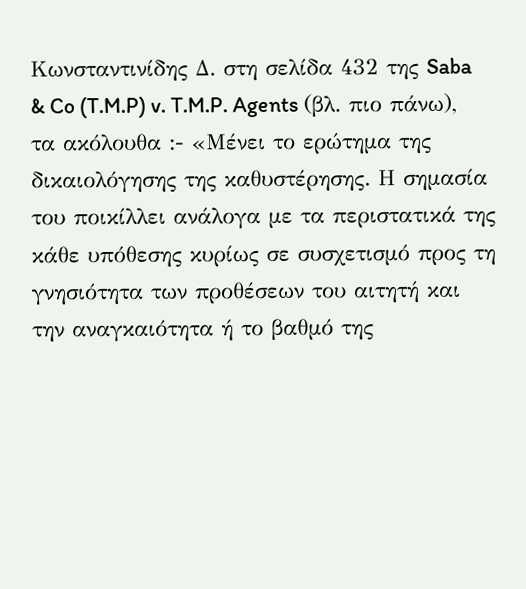Κωνσταντινίδης Δ. στη σελίδα 432 της Saba & Co (T.M.P) v. T.M.P. Agents (βλ. πιο πάνω), τα ακόλουθα :- «Μένει το ερώτηµα της δικαιολόγησης της καθυστέρησης. Η σηµασία του ποικίλλει ανάλογα µε τα περιστατικά της κάθε υπόθεσης κυρίως σε συσχετισµό προς τη γνησιότητα των προθέσεων του αιτητή και την αναγκαιότητα ή το βαθµό της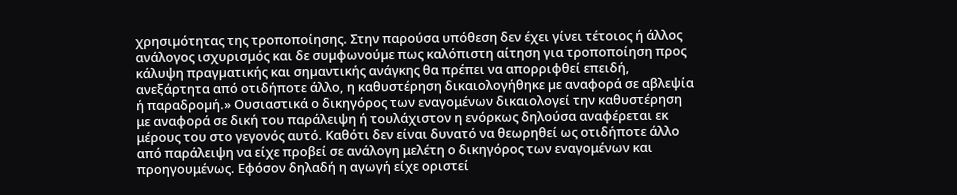χρησιµότητας της τροποποίησης. Στην παρούσα υπόθεση δεν έχει γίνει τέτοιος ή άλλος ανάλογος ισχυρισµός και δε συµφωνούµε πως καλόπιστη αίτηση για τροποποίηση προς κάλυψη πραγµατικής και σηµαντικής ανάγκης θα πρέπει να απορριφθεί επειδή, ανεξάρτητα από οτιδήποτε άλλο, η καθυστέρηση δικαιολογήθηκε µε αναφορά σε αβλεψία ή παραδροµή.» Ουσιαστικά ο δικηγόρος των εναγομένων δικαιολογεί την καθυστέρηση με αναφορά σε δική του παράλειψη ή τουλάχιστον η ενόρκως δηλούσα αναφέρεται εκ μέρους του στο γεγονός αυτό. Καθότι δεν είναι δυνατό να θεωρηθεί ως οτιδήποτε άλλο από παράλειψη να είχε προβεί σε ανάλογη μελέτη ο δικηγόρος των εναγομένων και προηγουμένως. Εφόσον δηλαδή η αγωγή είχε οριστεί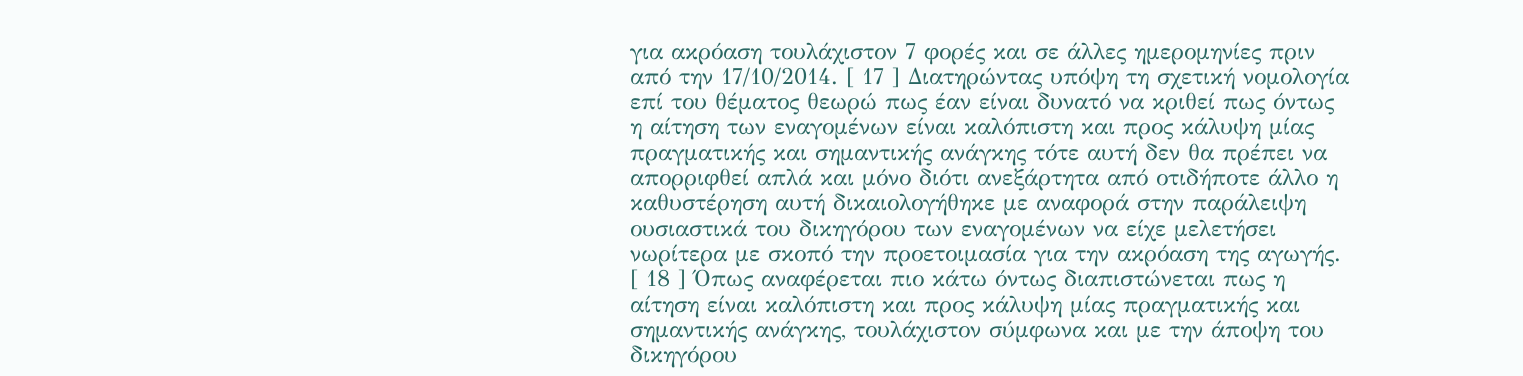για ακρόαση τουλάχιστον 7 φορές και σε άλλες ημερομηνίες πριν από την 17/10/2014. [ 17 ] Διατηρώντας υπόψη τη σχετική νομολογία επί του θέματος θεωρώ πως έαν είναι δυνατό να κριθεί πως όντως η αίτηση των εναγομένων είναι καλόπιστη και προς κάλυψη μίας πραγματικής και σημαντικής ανάγκης τότε αυτή δεν θα πρέπει να απορριφθεί απλά και μόνο διότι ανεξάρτητα από οτιδήποτε άλλο η καθυστέρηση αυτή δικαιολογήθηκε με αναφορά στην παράλειψη ουσιαστικά του δικηγόρου των εναγομένων να είχε μελετήσει νωρίτερα με σκοπό την προετοιμασία για την ακρόαση της αγωγής. [ 18 ] Όπως αναφέρεται πιο κάτω όντως διαπιστώνεται πως η αίτηση είναι καλόπιστη και προς κάλυψη μίας πραγματικής και σημαντικής ανάγκης, τουλάχιστον σύμφωνα και με την άποψη του δικηγόρου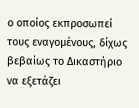ο οποίος εκπροσωπεί τους εναγομένους, δίχως βεβαίως το Δικαστήριο να εξετάζει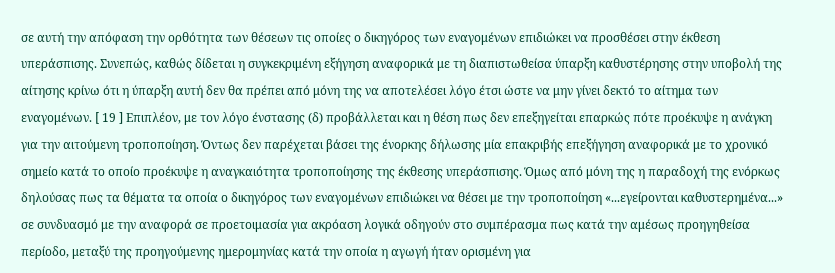σε αυτή την απόφαση την ορθότητα των θέσεων τις οποίες ο δικηγόρος των εναγομένων επιδιώκει να προσθέσει στην έκθεση υπεράσπισης. Συνεπώς, καθώς δίδεται η συγκεκριμένη εξήγηση αναφορικά με τη διαπιστωθείσα ύπαρξη καθυστέρησης στην υποβολή της αίτησης κρίνω ότι η ύπαρξη αυτή δεν θα πρέπει από μόνη της να αποτελέσει λόγο έτσι ώστε να μην γίνει δεκτό το αίτημα των εναγομένων. [ 19 ] Επιπλέον, με τον λόγο ένστασης (δ) προβάλλεται και η θέση πως δεν επεξηγείται επαρκώς πότε προέκυψε η ανάγκη για την αιτούμενη τροποποίηση. Όντως δεν παρέχεται βάσει της ένορκης δήλωσης μία επακριβής επεξήγηση αναφορικά με το χρονικό σημείο κατά το οποίο προέκυψε η αναγκαιότητα τροποποίησης της έκθεσης υπεράσπισης. Όμως από μόνη της η παραδοχή της ενόρκως δηλούσας πως τα θέματα τα οποία ο δικηγόρος των εναγομένων επιδιώκει να θέσει με την τροποποίηση «...εγείρονται καθυστερημένα...» σε συνδυασμό με την αναφορά σε προετοιμασία για ακρόαση λογικά οδηγούν στο συμπέρασμα πως κατά την αμέσως προηγηθείσα περίοδο, μεταξύ της προηγούμενης ημερομηνίας κατά την οποία η αγωγή ήταν ορισμένη για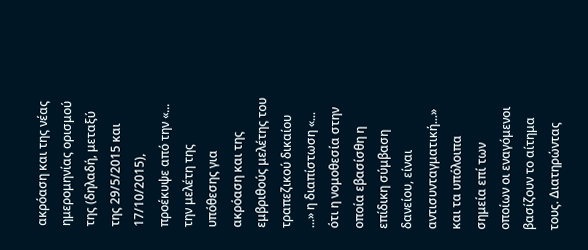ακρόαση και της νέας ημερομηνίας ορισμού της (δηλαδή, μεταξύ της 29/5/2015 και 17/10/2015), προέκυψε από την «... την μελέτη της υπόθεσης για ακρόαση και της εμβριθούς μελέτης του τραπεζικού δικαίου ...» η διαπίστωση «... ότι η νομοθεσία στην οποία εβασίσθη η επίδικη σύμβαση δανείου, είναι αντισυνταγματική...» και τα υπόλοιπα σημεία επί των οποίων οι εναγόμενοι βασίζουν το αίτημα τους. Διατηρώντας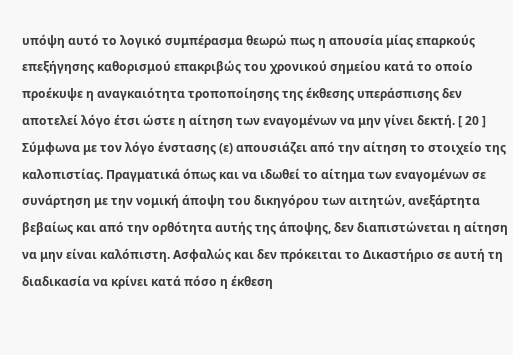υπόψη αυτό το λογικό συμπέρασμα θεωρώ πως η απουσία μίας επαρκούς επεξήγησης καθορισμού επακριβώς του χρονικού σημείου κατά το οποίο προέκυψε η αναγκαιότητα τροποποίησης της έκθεσης υπεράσπισης δεν αποτελεί λόγο έτσι ώστε η αίτηση των εναγομένων να μην γίνει δεκτή. [ 20 ] Σύμφωνα με τον λόγο ένστασης (ε) απουσιάζει από την αίτηση το στοιχείο της καλοπιστίας. Πραγματικά όπως και να ιδωθεί το αίτημα των εναγομένων σε συνάρτηση με την νομική άποψη του δικηγόρου των αιτητών, ανεξάρτητα βεβαίως και από την ορθότητα αυτής της άποψης, δεν διαπιστώνεται η αίτηση να μην είναι καλόπιστη. Ασφαλώς και δεν πρόκειται το Δικαστήριο σε αυτή τη διαδικασία να κρίνει κατά πόσο η έκθεση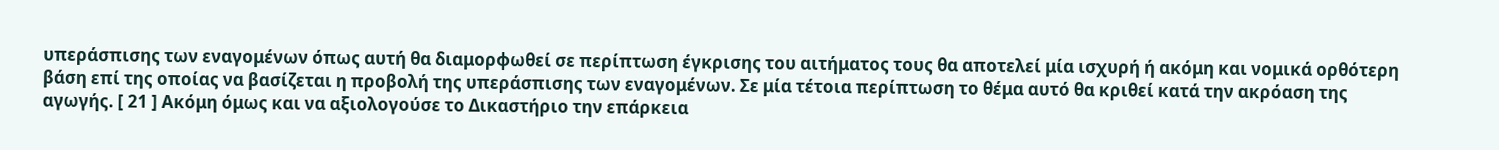υπεράσπισης των εναγομένων όπως αυτή θα διαμορφωθεί σε περίπτωση έγκρισης του αιτήματος τους θα αποτελεί μία ισχυρή ή ακόμη και νομικά ορθότερη βάση επί της οποίας να βασίζεται η προβολή της υπεράσπισης των εναγομένων. Σε μία τέτοια περίπτωση το θέμα αυτό θα κριθεί κατά την ακρόαση της αγωγής. [ 21 ] Ακόμη όμως και να αξιολογούσε το Δικαστήριο την επάρκεια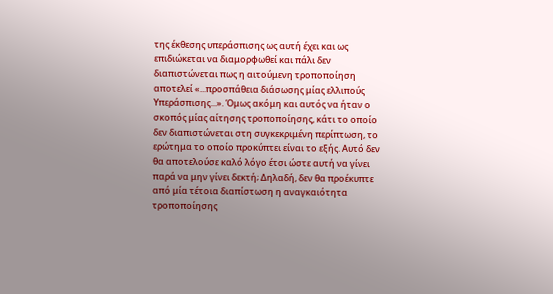της έκθεσης υπεράσπισης ως αυτή έχει και ως επιδιώκεται να διαμορφωθεί και πάλι δεν διαπιστώνεται πως η αιτούμενη τροποποίηση αποτελεί «...προσπάθεια διάσωσης μίας ελλιπούς Υπεράσπισης...». Όμως ακόμη και αυτός να ήταν ο σκοπός μίας αίτησης τροποποίησης, κάτι το οποίο δεν διαπιστώνεται στη συγκεκριμένη περίπτωση, το ερώτημα το οποίο προκύπτει είναι το εξής. Αυτό δεν θα αποτελούσε καλό λόγο έτσι ώστε αυτή να γίνει παρά να μην γίνει δεκτή; Δηλαδή, δεν θα προέκυπτε από μία τέτοια διαπίστωση η αναγκαιότητα τροποποίησης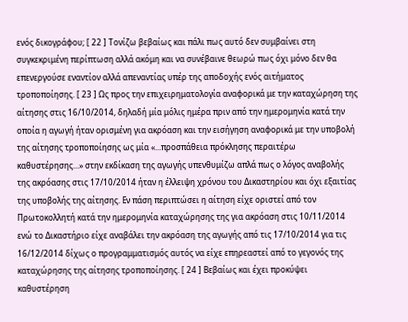ενός δικογράφου; [ 22 ] Τονίζω βεβαίως και πάλι πως αυτό δεν συμβαίνει στη συγκεκριμένη περίπτωση αλλά ακόμη και να συνέβαινε θεωρώ πως όχι μόνο δεν θα επενεργούσε εναντίον αλλά απεναντίας υπέρ της αποδοχής ενός αιτήματος τροποποίησης. [ 23 ] Ως προς την επιχειρηματολογία αναφορικά με την καταχώρηση της αίτησης στις 16/10/2014, δηλαδή μία μόλις ημέρα πριν από την ημερομηνία κατά την οποία η αγωγή ήταν ορισμένη για ακρόαση και την εισήγηση αναφορικά με την υποβολή της αίτησης τροποποίησης ως μία «...προσπάθεια πρόκλησης περαιτέρω καθυστέρησης...» στην εκδίκαση της αγωγής υπενθυμίζω απλά πως ο λόγος αναβολής της ακρόασης στις 17/10/2014 ήταν η έλλειψη χρόνου του Δικαστηρίου και όχι εξαιτίας της υποβολής της αίτησης. Εν πάση περιπτώσει η αίτηση είχε οριστεί από τον Πρωτοκολλητή κατά την ημερομηνία καταχώρησης της για ακρόαση στις 10/11/2014 ενώ το Δικαστήριο είχε αναβάλει την ακρόαση της αγωγής από τις 17/10/2014 για τις 16/12/2014 δίχως ο προγραμματισμός αυτός να είχε επηρεαστεί από το γεγονός της καταχώρησης της αίτησης τροποποίησης. [ 24 ] Βεβαίως και έχει προκύψει καθυστέρηση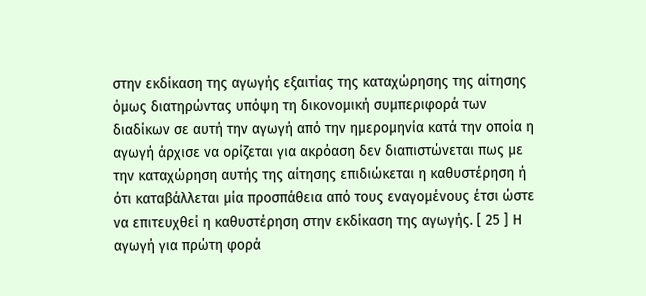στην εκδίκαση της αγωγής εξαιτίας της καταχώρησης της αίτησης όμως διατηρώντας υπόψη τη δικονομική συμπεριφορά των διαδίκων σε αυτή την αγωγή από την ημερομηνία κατά την οποία η αγωγή άρχισε να ορίζεται για ακρόαση δεν διαπιστώνεται πως με την καταχώρηση αυτής της αίτησης επιδιώκεται η καθυστέρηση ή ότι καταβάλλεται μία προσπάθεια από τους εναγομένους έτσι ώστε να επιτευχθεί η καθυστέρηση στην εκδίκαση της αγωγής. [ 25 ] Η αγωγή για πρώτη φορά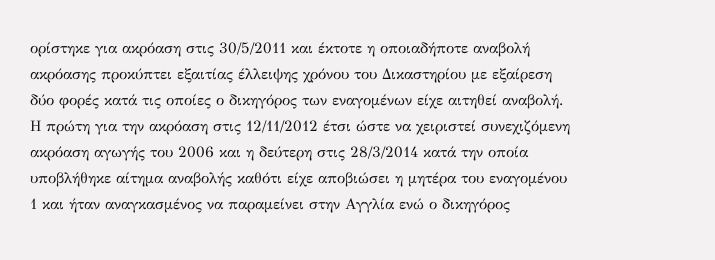ορίστηκε για ακρόαση στις 30/5/2011 και έκτοτε η οποιαδήποτε αναβολή ακρόασης προκύπτει εξαιτίας έλλειψης χρόνου του Δικαστηρίου με εξαίρεση δύο φορές κατά τις οποίες ο δικηγόρος των εναγομένων είχε αιτηθεί αναβολή. Η πρώτη για την ακρόαση στις 12/11/2012 έτσι ώστε να χειριστεί συνεχιζόμενη ακρόαση αγωγής του 2006 και η δεύτερη στις 28/3/2014 κατά την οποία υποβλήθηκε αίτημα αναβολής καθότι είχε αποβιώσει η μητέρα του εναγομένου 1 και ήταν αναγκασμένος να παραμείνει στην Αγγλία ενώ ο δικηγόρος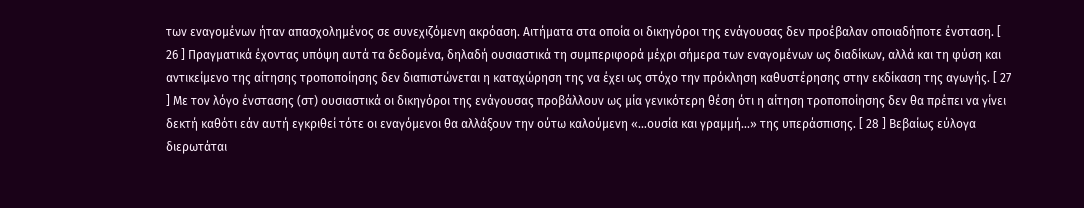των εναγομένων ήταν απασχολημένος σε συνεχιζόμενη ακρόαση. Αιτήματα στα οποία οι δικηγόροι της ενάγουσας δεν προέβαλαν οποιαδήποτε ένσταση. [ 26 ] Πραγματικά έχοντας υπόψη αυτά τα δεδομένα, δηλαδή ουσιαστικά τη συμπεριφορά μέχρι σήμερα των εναγομένων ως διαδίκων, αλλά και τη φύση και αντικείμενο της αίτησης τροποποίησης δεν διαπιστώνεται η καταχώρηση της να έχει ως στόχο την πρόκληση καθυστέρησης στην εκδίκαση της αγωγής. [ 27 ] Με τον λόγο ένστασης (στ) ουσιαστικά οι δικηγόροι της ενάγουσας προβάλλουν ως μία γενικότερη θέση ότι η αίτηση τροποποίησης δεν θα πρέπει να γίνει δεκτή καθότι εάν αυτή εγκριθεί τότε οι εναγόμενοι θα αλλάξουν την ούτω καλούμενη «...ουσία και γραμμή...» της υπεράσπισης. [ 28 ] Βεβαίως εύλογα διερωτάται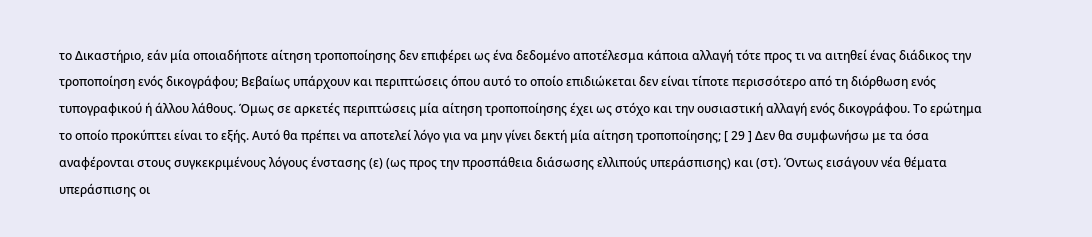το Δικαστήριο, εάν μία οποιαδήποτε αίτηση τροποποίησης δεν επιφέρει ως ένα δεδομένο αποτέλεσμα κάποια αλλαγή τότε προς τι να αιτηθεί ένας διάδικος την τροποποίηση ενός δικογράφου; Βεβαίως υπάρχουν και περιπτώσεις όπου αυτό το οποίο επιδιώκεται δεν είναι τίποτε περισσότερο από τη διόρθωση ενός τυπογραφικού ή άλλου λάθους. Όμως σε αρκετές περιπτώσεις μία αίτηση τροποποίησης έχει ως στόχο και την ουσιαστική αλλαγή ενός δικογράφου. Το ερώτημα το οποίο προκύπτει είναι το εξής. Αυτό θα πρέπει να αποτελεί λόγο για να μην γίνει δεκτή μία αίτηση τροποποίησης; [ 29 ] Δεν θα συμφωνήσω με τα όσα αναφέρονται στους συγκεκριμένους λόγους ένστασης (ε) (ως προς την προσπάθεια διάσωσης ελλιπούς υπεράσπισης) και (στ). Όντως εισάγουν νέα θέματα υπεράσπισης οι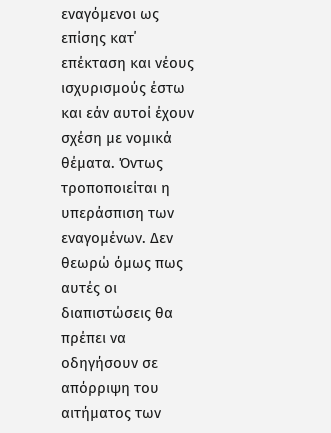εναγόμενοι ως επίσης κατ΄ επέκταση και νέους ισχυρισμούς έστω και εάν αυτοί έχουν σχέση με νομικά θέματα. Όντως τροποποιείται η υπεράσπιση των εναγομένων. Δεν θεωρώ όμως πως αυτές οι διαπιστώσεις θα πρέπει να οδηγήσουν σε απόρριψη του αιτήματος των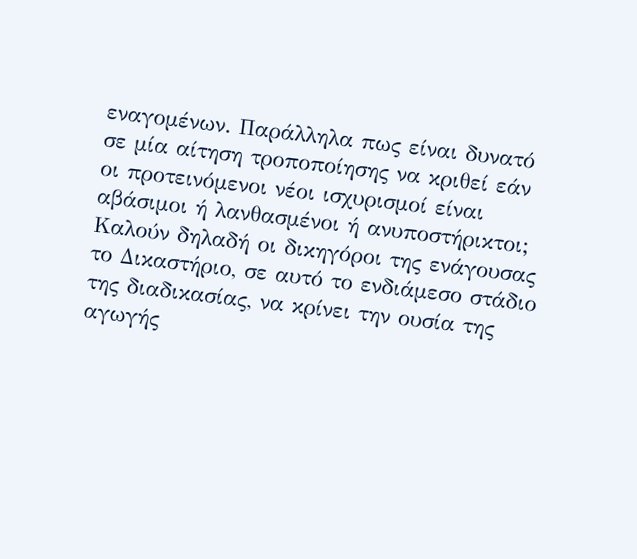εναγομένων. Παράλληλα πως είναι δυνατό σε μία αίτηση τροποποίησης να κριθεί εάν οι προτεινόμενοι νέοι ισχυρισμοί είναι αβάσιμοι ή λανθασμένοι ή ανυποστήρικτοι; Καλούν δηλαδή οι δικηγόροι της ενάγουσας το Δικαστήριο, σε αυτό το ενδιάμεσο στάδιο της διαδικασίας, να κρίνει την ουσία της αγωγής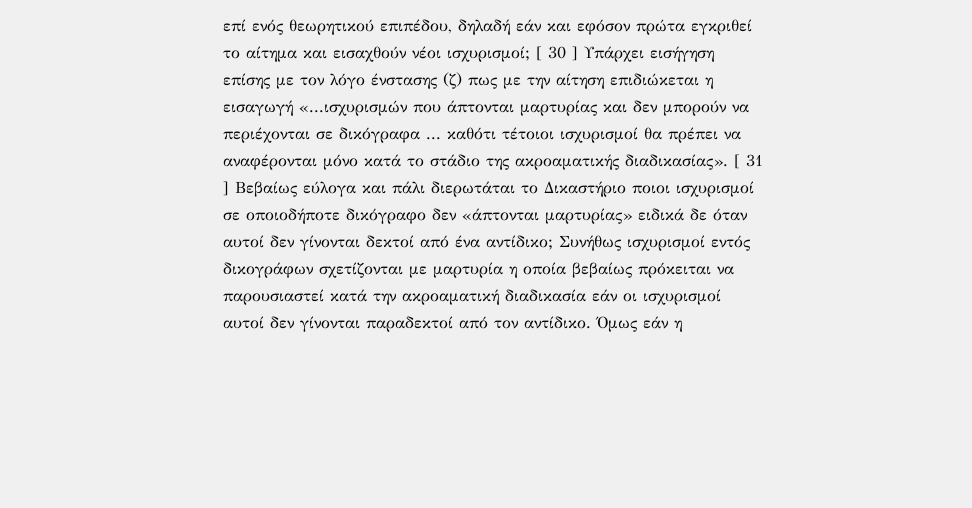επί ενός θεωρητικού επιπέδου, δηλαδή εάν και εφόσον πρώτα εγκριθεί το αίτημα και εισαχθούν νέοι ισχυρισμοί; [ 30 ] Υπάρχει εισήγηση επίσης με τον λόγο ένστασης (ζ) πως με την αίτηση επιδιώκεται η εισαγωγή «...ισχυρισμών που άπτονται μαρτυρίας και δεν μπορούν να περιέχονται σε δικόγραφα ... καθότι τέτοιοι ισχυρισμοί θα πρέπει να αναφέρονται μόνο κατά το στάδιο της ακροαματικής διαδικασίας». [ 31 ] Βεβαίως εύλογα και πάλι διερωτάται το Δικαστήριο ποιοι ισχυρισμοί σε οποιοδήποτε δικόγραφο δεν «άπτονται μαρτυρίας» ειδικά δε όταν αυτοί δεν γίνονται δεκτοί από ένα αντίδικο; Συνήθως ισχυρισμοί εντός δικογράφων σχετίζονται με μαρτυρία η οποία βεβαίως πρόκειται να παρουσιαστεί κατά την ακροαματική διαδικασία εάν οι ισχυρισμοί αυτοί δεν γίνονται παραδεκτοί από τον αντίδικο. Όμως εάν η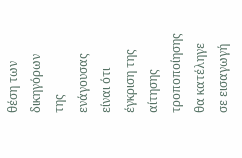θέση των δικηγόρων της ενάγουσας είναι ότι έγκριση της αίτησης τροποποίησης θα κατέληγε σε εισαγωγή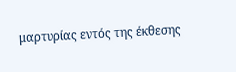μαρτυρίας εντός της έκθεσης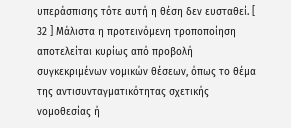υπεράσπισης τότε αυτή η θέση δεν ευσταθεί. [ 32 ] Μάλιστα η προτεινόμενη τροποποίηση αποτελείται κυρίως από προβολή συγκεκριμένων νομικών θέσεων, όπως το θέμα της αντισυνταγματικότητας σχετικής νομοθεσίας ή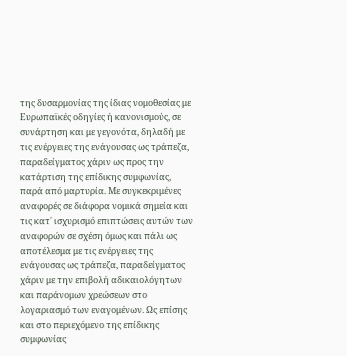της δυσαρμονίας της ίδιας νομοθεσίας με Ευρωπαϊκές οδηγίες ή κανονισμούς, σε συνάρτηση και με γεγονότα, δηλαδή με τις ενέργειες της ενάγουσας ως τράπεζα, παραδείγματος χάριν ως προς την κατάρτιση της επίδικης συμφωνίας, παρά από μαρτυρία. Με συγκεκριμένες αναφορές σε διάφορα νομικά σημεία και τις κατ΄ ισχυρισμό επιπτώσεις αυτών των αναφορών σε σχέση όμως και πάλι ως αποτέλεσμα με τις ενέργειες της ενάγουσας ως τράπεζα, παραδείγματος χάριν με την επιβολή αδικαιολόγητων και παράνομων χρεώσεων στο λογαριασμό των εναγομένων. Ως επίσης και στο περιεχόμενο της επίδικης συμφωνίας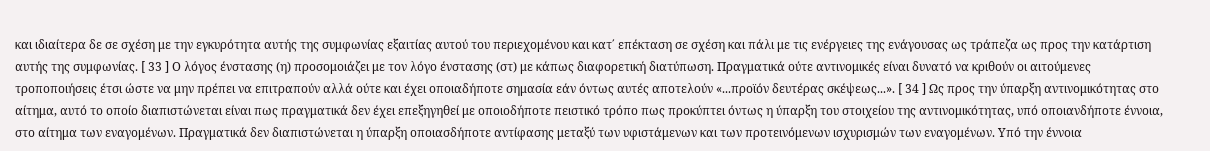και ιδιαίτερα δε σε σχέση με την εγκυρότητα αυτής της συμφωνίας εξαιτίας αυτού του περιεχομένου και κατ΄ επέκταση σε σχέση και πάλι με τις ενέργειες της ενάγουσας ως τράπεζα ως προς την κατάρτιση αυτής της συμφωνίας. [ 33 ] Ο λόγος ένστασης (η) προσομοιάζει με τον λόγο ένστασης (στ) με κάπως διαφορετική διατύπωση. Πραγματικά ούτε αντινομικές είναι δυνατό να κριθούν οι αιτούμενες τροποποιήσεις έτσι ώστε να μην πρέπει να επιτραπούν αλλά ούτε και έχει οποιαδήποτε σημασία εάν όντως αυτές αποτελούν «...προϊόν δευτέρας σκέψεως...». [ 34 ] Ως προς την ύπαρξη αντινομικότητας στο αίτημα, αυτό το οποίο διαπιστώνεται είναι πως πραγματικά δεν έχει επεξηγηθεί με οποιοδήποτε πειστικό τρόπο πως προκύπτει όντως η ύπαρξη του στοιχείου της αντινομικότητας, υπό οποιανδήποτε έννοια, στο αίτημα των εναγομένων. Πραγματικά δεν διαπιστώνεται η ύπαρξη οποιασδήποτε αντίφασης μεταξύ των υφιστάμενων και των προτεινόμενων ισχυρισμών των εναγομένων. Υπό την έννοια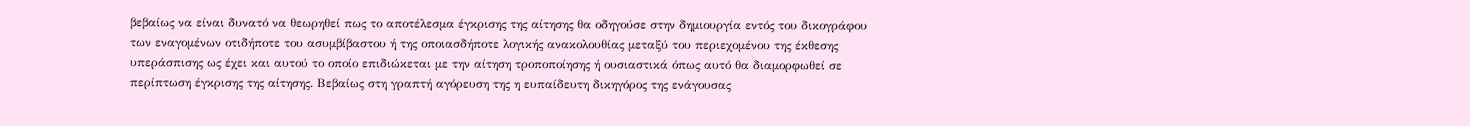βεβαίως να είναι δυνατό να θεωρηθεί πως το αποτέλεσμα έγκρισης της αίτησης θα οδηγούσε στην δημιουργία εντός του δικογράφου των εναγομένων οτιδήποτε του ασυμβίβαστου ή της οποιασδήποτε λογικής ανακολουθίας μεταξύ του περιεχομένου της έκθεσης υπεράσπισης ως έχει και αυτού το οποίο επιδιώκεται με την αίτηση τροποποίησης ή ουσιαστικά όπως αυτό θα διαμορφωθεί σε περίπτωση έγκρισης της αίτησης. Βεβαίως στη γραπτή αγόρευση της η ευπαίδευτη δικηγόρος της ενάγουσας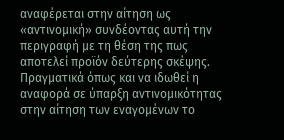αναφέρεται στην αίτηση ως «αντινομική» συνδέοντας αυτή την περιγραφή με τη θέση της πως αποτελεί προϊόν δεύτερης σκέψης. Πραγματικά όπως και να ιδωθεί η αναφορά σε ύπαρξη αντινομικότητας στην αίτηση των εναγομένων το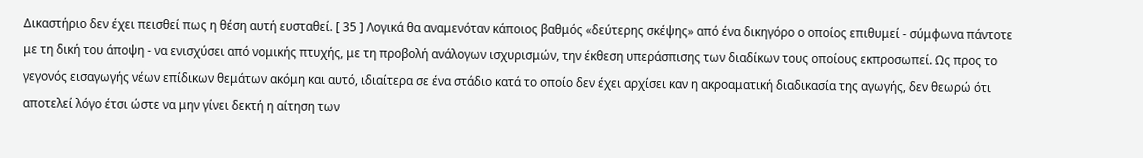Δικαστήριο δεν έχει πεισθεί πως η θέση αυτή ευσταθεί. [ 35 ] Λογικά θα αναμενόταν κάποιος βαθμός «δεύτερης σκέψης» από ένα δικηγόρο ο οποίος επιθυμεί - σύμφωνα πάντοτε με τη δική του άποψη - να ενισχύσει από νομικής πτυχής, με τη προβολή ανάλογων ισχυρισμών, την έκθεση υπεράσπισης των διαδίκων τους οποίους εκπροσωπεί. Ως προς το γεγονός εισαγωγής νέων επίδικων θεμάτων ακόμη και αυτό, ιδιαίτερα σε ένα στάδιο κατά το οποίο δεν έχει αρχίσει καν η ακροαματική διαδικασία της αγωγής, δεν θεωρώ ότι αποτελεί λόγο έτσι ώστε να μην γίνει δεκτή η αίτηση των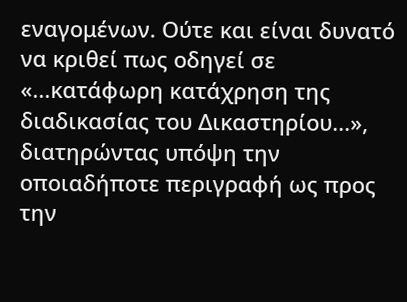εναγομένων. Ούτε και είναι δυνατό να κριθεί πως οδηγεί σε «...κατάφωρη κατάχρηση της διαδικασίας του Δικαστηρίου...», διατηρώντας υπόψη την οποιαδήποτε περιγραφή ως προς την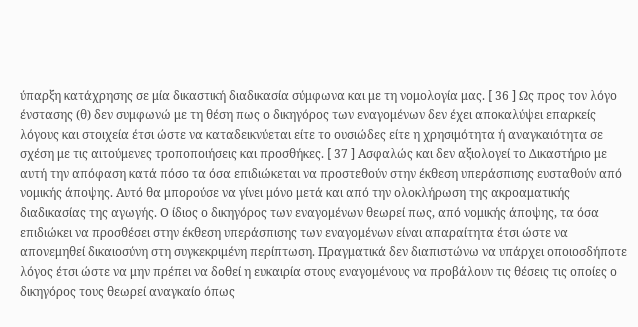ύπαρξη κατάχρησης σε μία δικαστική διαδικασία σύμφωνα και με τη νομολογία μας. [ 36 ] Ως προς τον λόγο ένστασης (θ) δεν συμφωνώ με τη θέση πως ο δικηγόρος των εναγομένων δεν έχει αποκαλύψει επαρκείς λόγους και στοιχεία έτσι ώστε να καταδεικνύεται είτε το ουσιώδες είτε η χρησιμότητα ή αναγκαιότητα σε σχέση με τις αιτούμενες τροποποιήσεις και προσθήκες. [ 37 ] Ασφαλώς και δεν αξιολογεί το Δικαστήριο με αυτή την απόφαση κατά πόσο τα όσα επιδιώκεται να προστεθούν στην έκθεση υπεράσπισης ευσταθούν από νομικής άποψης. Αυτό θα μπορούσε να γίνει μόνο μετά και από την ολοκλήρωση της ακροαματικής διαδικασίας της αγωγής. Ο ίδιος ο δικηγόρος των εναγομένων θεωρεί πως, από νομικής άποψης, τα όσα επιδιώκει να προσθέσει στην έκθεση υπεράσπισης των εναγομένων είναι απαραίτητα έτσι ώστε να απονεμηθεί δικαιοσύνη στη συγκεκριμένη περίπτωση. Πραγματικά δεν διαπιστώνω να υπάρχει οποιοσδήποτε λόγος έτσι ώστε να μην πρέπει να δοθεί η ευκαιρία στους εναγομένους να προβάλουν τις θέσεις τις οποίες ο δικηγόρος τους θεωρεί αναγκαίο όπως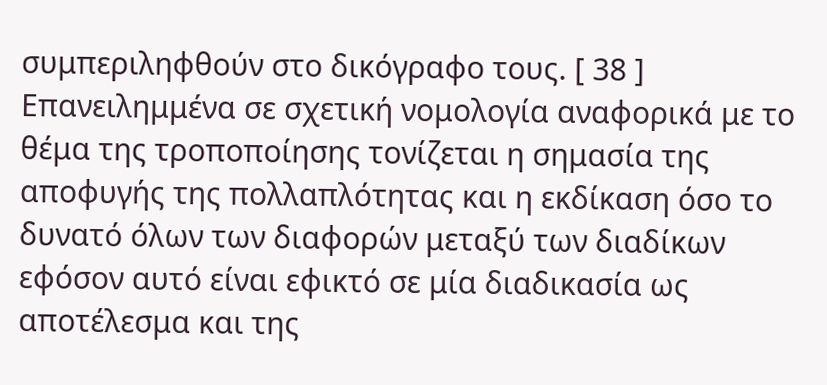συμπεριληφθούν στο δικόγραφο τους. [ 38 ] Επανειλημμένα σε σχετική νομολογία αναφορικά με το θέμα της τροποποίησης τονίζεται η σημασία της αποφυγής της πολλαπλότητας και η εκδίκαση όσο το δυνατό όλων των διαφορών μεταξύ των διαδίκων εφόσον αυτό είναι εφικτό σε μία διαδικασία ως αποτέλεσμα και της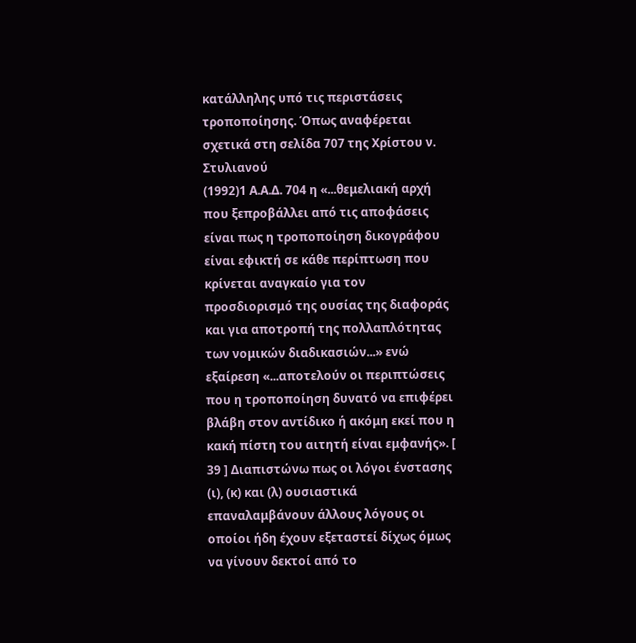κατάλληλης υπό τις περιστάσεις τροποποίησης. Όπως αναφέρεται σχετικά στη σελίδα 707 της Χρίστου ν. Στυλιανού
(1992)1 Α.Α.Δ. 704 η «...θεμελιακή αρχή που ξεπροβάλλει από τις αποφάσεις είναι πως η τροποποίηση δικογράφου είναι εφικτή σε κάθε περίπτωση που κρίνεται αναγκαίο για τον προσδιορισμό της ουσίας της διαφοράς και για αποτροπή της πολλαπλότητας των νομικών διαδικασιών...» ενώ εξαίρεση «...αποτελούν οι περιπτώσεις που η τροποποίηση δυνατό να επιφέρει βλάβη στον αντίδικο ή ακόμη εκεί που η κακή πίστη του αιτητή είναι εμφανής». [ 39 ] Διαπιστώνω πως οι λόγοι ένστασης (ι), (κ) και (λ) ουσιαστικά επαναλαμβάνουν άλλους λόγους οι οποίοι ήδη έχουν εξεταστεί δίχως όμως να γίνουν δεκτοί από το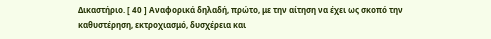Δικαστήριο. [ 40 ] Αναφορικά δηλαδή, πρώτο, με την αίτηση να έχει ως σκοπό την καθυστέρηση, εκτροχιασμό, δυσχέρεια και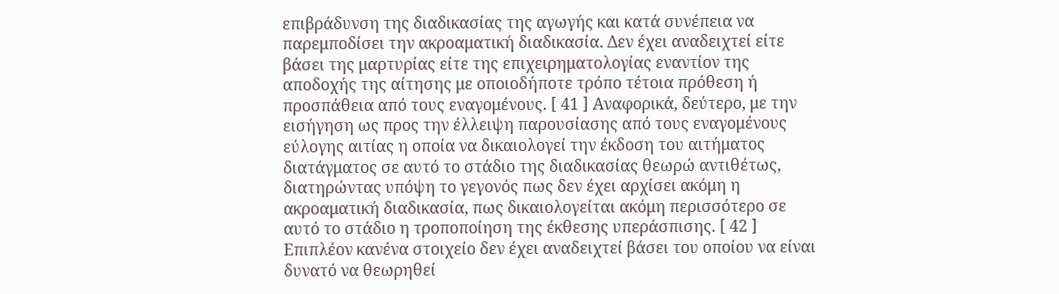επιβράδυνση της διαδικασίας της αγωγής και κατά συνέπεια να παρεμποδίσει την ακροαματική διαδικασία. Δεν έχει αναδειχτεί είτε βάσει της μαρτυρίας είτε της επιχειρηματολογίας εναντίον της αποδοχής της αίτησης με οποιοδήποτε τρόπο τέτοια πρόθεση ή προσπάθεια από τους εναγομένους. [ 41 ] Αναφορικά, δεύτερο, με την εισήγηση ως προς την έλλειψη παρουσίασης από τους εναγομένους εύλογης αιτίας η οποία να δικαιολογεί την έκδοση του αιτήματος διατάγματος σε αυτό το στάδιο της διαδικασίας θεωρώ αντιθέτως, διατηρώντας υπόψη το γεγονός πως δεν έχει αρχίσει ακόμη η ακροαματική διαδικασία, πως δικαιολογείται ακόμη περισσότερο σε αυτό το στάδιο η τροποποίηση της έκθεσης υπεράσπισης. [ 42 ] Επιπλέον κανένα στοιχείο δεν έχει αναδειχτεί βάσει του οποίου να είναι δυνατό να θεωρηθεί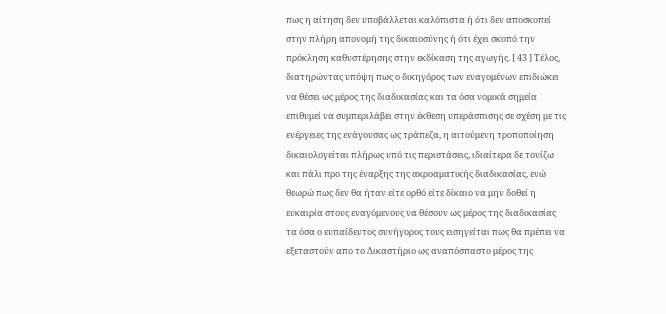πως η αίτηση δεν υποβάλλεται καλόπιστα ή ότι δεν αποσκοπεί στην πλήρη απονομή της δικαιοσύνης ή ότι έχει σκοπό την πρόκληση καθυστέρησης στην εκδίκαση της αγωγής. [ 43 ] Τέλος, διατηρώντας υπόψη πως ο δικηγόρος των εναγομένων επιδιώκει να θέσει ως μέρος της διαδικασίας και τα όσα νομικά σημεία επιθυμεί να συμπεριλάβει στην έκθεση υπεράσπισης σε σχέση με τις ενέργειες της ενάγουσας ως τράπεζα, η αιτούμενη τροποποίηση δικαιολογείται πλήρως υπό τις περιστάσεις, ιδιαίτερα δε τονίζω και πάλι προ της έναρξης της ακροαματικής διαδικασίας, ενώ θεωρώ πως δεν θα ήταν είτε ορθό είτε δίκαιο να μην δοθεί η ευκαιρία στους εναγόμενους να θέσουν ως μέρος της διαδικασίας τα όσα ο ευπαίδευτος συνήγορος τους εισηγείται πως θα πρέπει να εξεταστούν απο το Δικαστήριο ως αναπόσπαστο μέρος της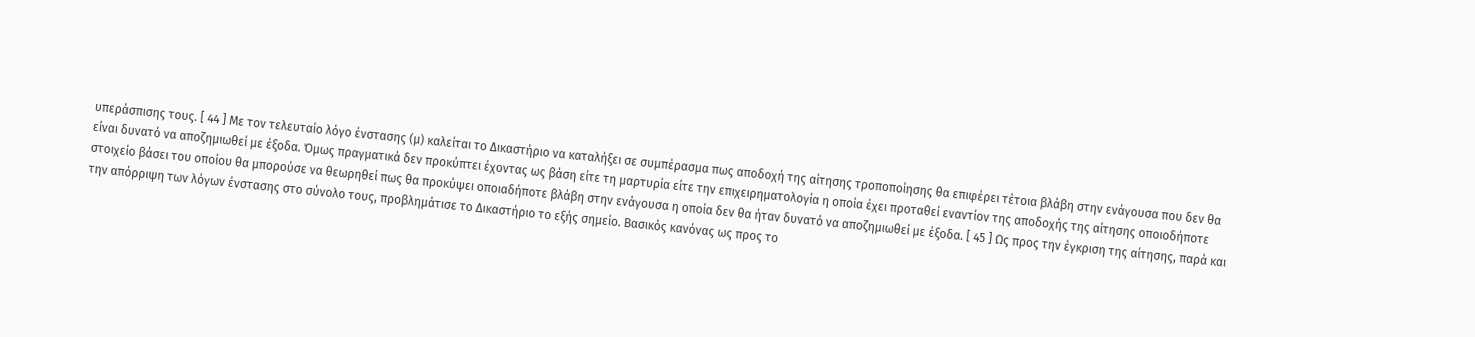υπεράσπισης τους. [ 44 ] Με τον τελευταίο λόγο ένστασης (μ) καλείται το Δικαστήριο να καταλήξει σε συμπέρασμα πως αποδοχή της αίτησης τροποποίησης θα επιφέρει τέτοια βλάβη στην ενάγουσα που δεν θα είναι δυνατό να αποζημιωθεί με έξοδα. Όμως πραγματικά δεν προκύπτει έχοντας ως βάση είτε τη μαρτυρία είτε την επιχειρηματολογία η οποία έχει προταθεί εναντίον της αποδοχής της αίτησης οποιοδήποτε στοιχείο βάσει του οποίου θα μπορούσε να θεωρηθεί πως θα προκύψει οποιαδήποτε βλάβη στην ενάγουσα η οποία δεν θα ήταν δυνατό να αποζημιωθεί με έξοδα. [ 45 ] Ως προς την έγκριση της αίτησης, παρά και την απόρριψη των λόγων ένστασης στο σύνολο τους, προβλημάτισε το Δικαστήριο το εξής σημείο. Βασικός κανόνας ως προς το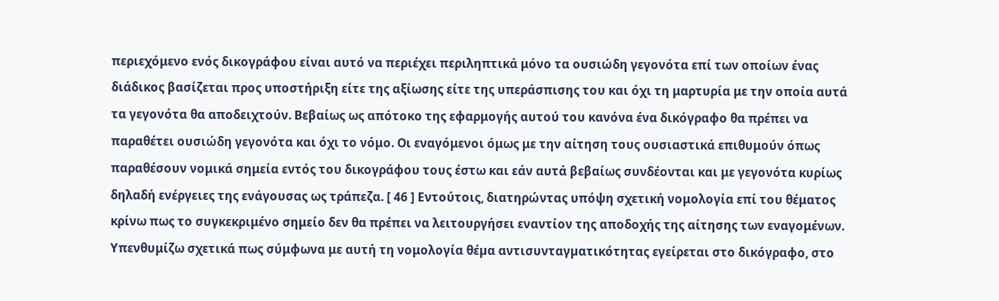περιεχόμενο ενός δικογράφου είναι αυτό να περιέχει περιληπτικά μόνο τα ουσιώδη γεγονότα επί των οποίων ένας διάδικος βασίζεται προς υποστήριξη είτε της αξίωσης είτε της υπεράσπισης του και όχι τη μαρτυρία με την οποία αυτά τα γεγονότα θα αποδειχτούν. Βεβαίως ως απότοκο της εφαρμογής αυτού του κανόνα ένα δικόγραφο θα πρέπει να παραθέτει ουσιώδη γεγονότα και όχι το νόμο. Οι εναγόμενοι όμως με την αίτηση τους ουσιαστικά επιθυμούν όπως παραθέσουν νομικά σημεία εντός του δικογράφου τους έστω και εάν αυτά βεβαίως συνδέονται και με γεγονότα κυρίως δηλαδή ενέργειες της ενάγουσας ως τράπεζα. [ 46 ] Εντούτοις, διατηρώντας υπόψη σχετική νομολογία επί του θέματος κρίνω πως το συγκεκριμένο σημείο δεν θα πρέπει να λειτουργήσει εναντίον της αποδοχής της αίτησης των εναγομένων. Υπενθυμίζω σχετικά πως σύμφωνα με αυτή τη νομολογία θέµα αντισυνταγµατικότητας εγείρεται στο δικόγραφο, στο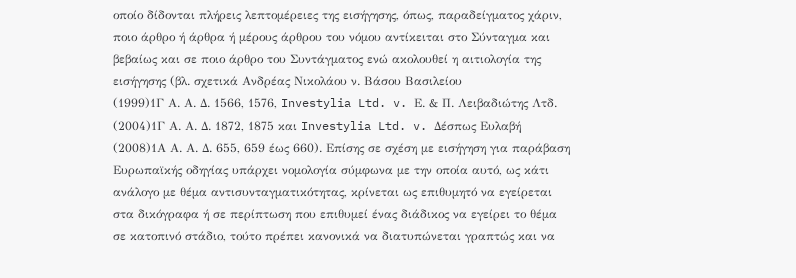οποίο δίδονται πλήρεις λεπτοµέρειες της εισήγησης, όπως, παραδείγματος χάριν, ποιο άρθρο ή άρθρα ή µέρους άρθρου του νόµου αντίκειται στο Σύνταγµα και βεβαίως και σε ποιο άρθρο του Συντάγματος ενώ ακολουθεί η αιτιολογία της εισήγησης (βλ. σχετικά Ανδρέας Νικολάου ν. Βάσου Βασιλείου
(1999)1Γ Α. Α. Δ. 1566, 1576, Investylia Ltd. v. Ε. & Π. Λειβαδιώτης Λτδ.
(2004)1Γ Α. Α. Δ. 1872, 1875 και Investylia Ltd. v. Δέσπως Ευλαβή
(2008)1Α Α. Α. Δ. 655, 659 έως 660). Επίσης σε σχέση με εισήγηση για παράβαση Ευρωπαϊκής οδηγίας υπάρχει νομολογία σύμφωνα με την οποία αυτό, ως κάτι ανάλογο µε θέµα αντισυνταγµατικότητας, κρίνεται ως επιθυµητό να εγείρεται στα δικόγραφα ή σε περίπτωση που επιθυµεί ένας διάδικος να εγείρει το θέµα σε κατοπινό στάδιο, τούτο πρέπει κανονικά να διατυπώνεται γραπτώς και να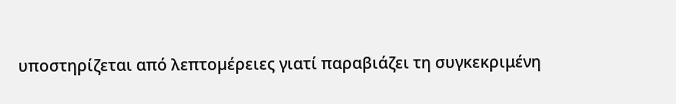υποστηρίζεται από λεπτοµέρειες γιατί παραβιάζει τη συγκεκριμένη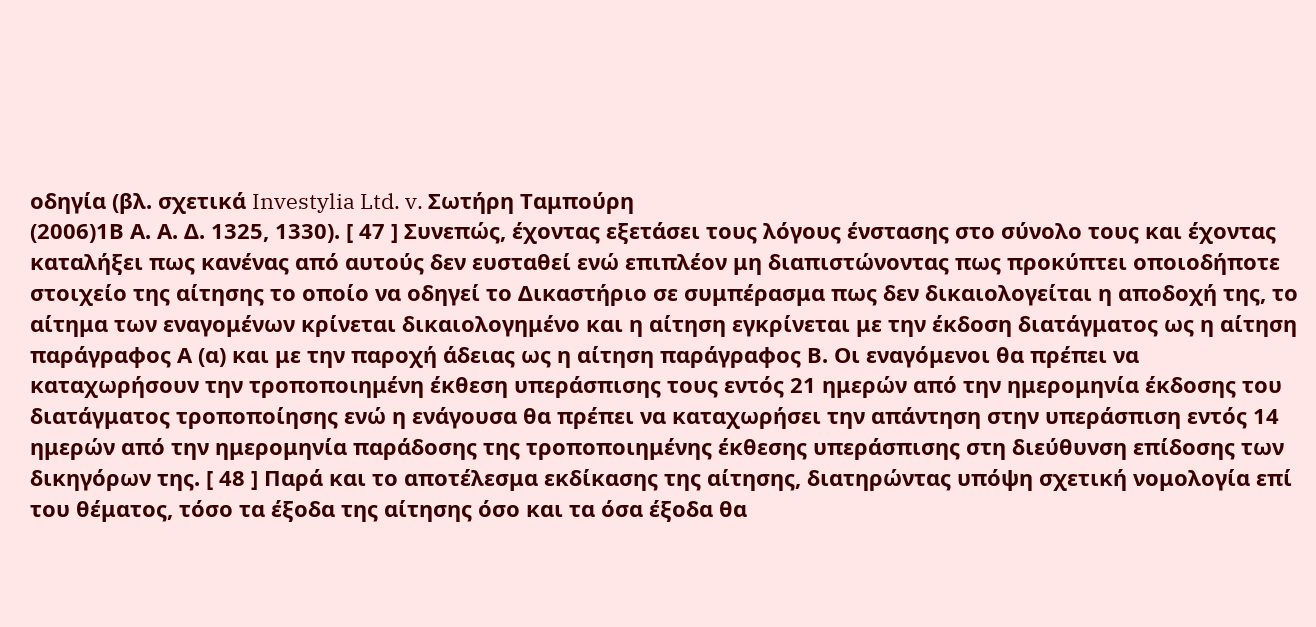οδηγία (βλ. σχετικά Investylia Ltd. v. Σωτήρη Ταμπούρη
(2006)1Β Α. Α. Δ. 1325, 1330). [ 47 ] Συνεπώς, έχοντας εξετάσει τους λόγους ένστασης στο σύνολο τους και έχοντας καταλήξει πως κανένας από αυτούς δεν ευσταθεί ενώ επιπλέον μη διαπιστώνοντας πως προκύπτει οποιοδήποτε στοιχείο της αίτησης το οποίο να οδηγεί το Δικαστήριο σε συμπέρασμα πως δεν δικαιολογείται η αποδοχή της, το αίτημα των εναγομένων κρίνεται δικαιολογημένο και η αίτηση εγκρίνεται με την έκδοση διατάγματος ως η αίτηση παράγραφος Α (α) και με την παροχή άδειας ως η αίτηση παράγραφος Β. Οι εναγόμενοι θα πρέπει να καταχωρήσουν την τροποποιημένη έκθεση υπεράσπισης τους εντός 21 ημερών από την ημερομηνία έκδοσης του διατάγματος τροποποίησης ενώ η ενάγουσα θα πρέπει να καταχωρήσει την απάντηση στην υπεράσπιση εντός 14 ημερών από την ημερομηνία παράδοσης της τροποποιημένης έκθεσης υπεράσπισης στη διεύθυνση επίδοσης των δικηγόρων της. [ 48 ] Παρά και το αποτέλεσμα εκδίκασης της αίτησης, διατηρώντας υπόψη σχετική νομολογία επί του θέματος, τόσο τα έξοδα της αίτησης όσο και τα όσα έξοδα θα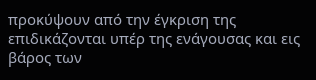προκύψουν από την έγκριση της επιδικάζονται υπέρ της ενάγουσας και εις βάρος των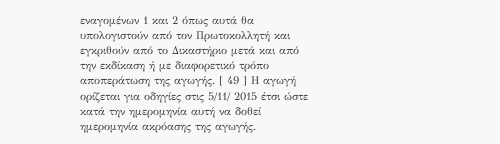εναγομένων 1 και 2 όπως αυτά θα υπολογιστούν από τον Πρωτοκολλητή και εγκριθούν από το Δικαστήριο μετά και από την εκδίκαση ή με διαφορετικό τρόπο αποπεράτωση της αγωγής. [ 49 ] Η αγωγή ορίζεται για οδηγίες στις 5/11/ 2015 έτσι ώστε κατά την ημερομηνία αυτή να δοθεί ημερομηνία ακρόασης της αγωγής.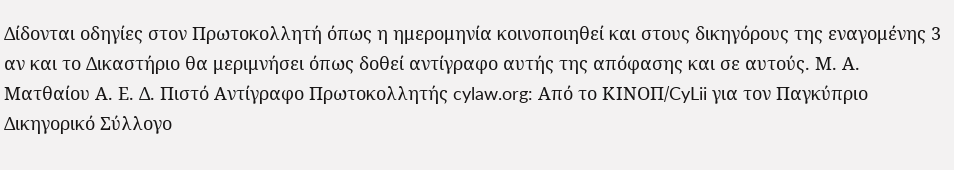Δίδονται οδηγίες στον Πρωτοκολλητή όπως η ημερομηνία κοινοποιηθεί και στους δικηγόρους της εναγομένης 3 αν και το Δικαστήριο θα μεριμνήσει όπως δοθεί αντίγραφο αυτής της απόφασης και σε αυτούς. Μ. Α. Ματθαίου Α. Ε. Δ. Πιστό Αντίγραφο Πρωτοκολλητής cylaw.org: Από το ΚΙΝOΠ/CyLii για τον Παγκύπριο Δικηγορικό Σύλλογο